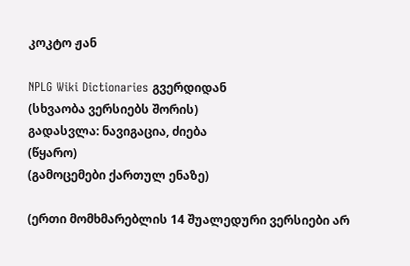კოკტო ჟან

NPLG Wiki Dictionaries გვერდიდან
(სხვაობა ვერსიებს შორის)
გადასვლა: ნავიგაცია, ძიება
(წყარო)
(გამოცემები ქართულ ენაზე)

(ერთი მომხმარებლის 14 შუალედური ვერსიები არ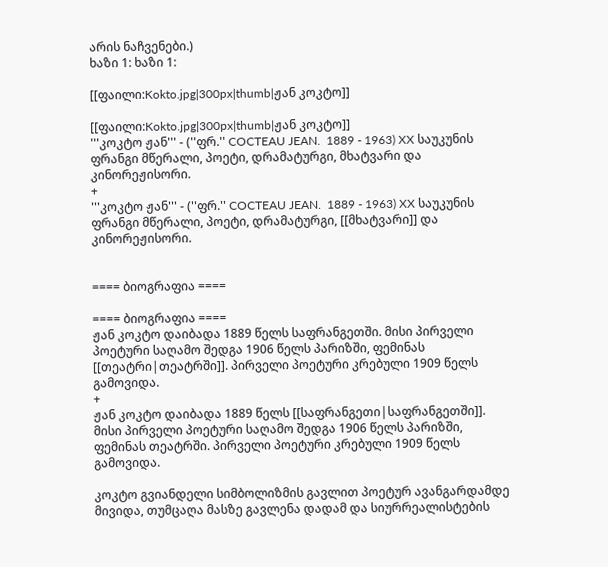არის ნაჩვენები.)
ხაზი 1: ხაზი 1:

[[ფაილი:Kokto.jpg|300px|thumb|ჟან კოკტო]]

[[ფაილი:Kokto.jpg|300px|thumb|ჟან კოკტო]]
'''კოკტო ჟან''' - (''ფრ.'' COCTEAU JEAN.  1889 - 1963) XX საუკუნის ფრანგი მწერალი, პოეტი, დრამატურგი, მხატვარი და კინორეჟისორი.
+
'''კოკტო ჟან''' - (''ფრ.'' COCTEAU JEAN.  1889 - 1963) XX საუკუნის ფრანგი მწერალი, პოეტი, დრამატურგი, [[მხატვარი]] და კინორეჟისორი.


==== ბიოგრაფია ====

==== ბიოგრაფია ====
ჟან კოკტო დაიბადა 1889 წელს საფრანგეთში. მისი პირველი პოეტური საღამო შედგა 1906 წელს პარიზში, ფემინას [[თეატრი|თეატრში]]. პირველი პოეტური კრებული 1909 წელს გამოვიდა.
+
ჟან კოკტო დაიბადა 1889 წელს [[საფრანგეთი|საფრანგეთში]]. მისი პირველი პოეტური საღამო შედგა 1906 წელს პარიზში, ფემინას თეატრში. პირველი პოეტური კრებული 1909 წელს გამოვიდა.

კოკტო გვიანდელი სიმბოლიზმის გავლით პოეტურ ავანგარდამდე მივიდა, თუმცაღა მასზე გავლენა დადამ და სიურრეალისტების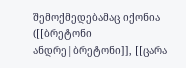შემოქმედებამაც იქონია ([[ბრეტონი ანდრე|ბრეტონი]], [[ცარა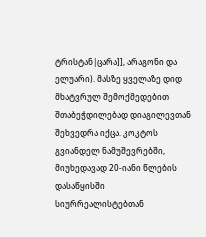ტრისტან|ცარა]], არაგონი და ელუარი). მასზე ყველაზე დიდ მხატვრულ შემოქმედებით შთაბეჭდილებად დიაგილევთან შეხვედრა იქცა. კოკტოს გვიანდელ ნამუშევრებში, მიუხედავად 20-იანი წლების დასაწყისში სიურრეალისტებთან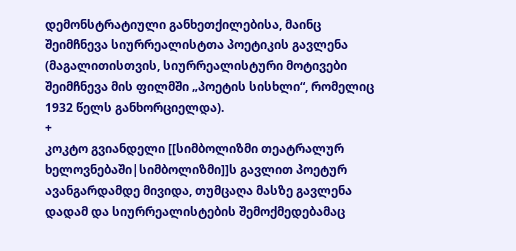დემონსტრატიული განხეთქილებისა, მაინც შეიმჩნევა სიურრეალისტთა პოეტიკის გავლენა (მაგალითისთვის, სიურრეალისტური მოტივები შეიმჩნევა მის ფილმში „პოეტის სისხლი“, რომელიც 1932 წელს განხორციელდა).
+
კოკტო გვიანდელი [[სიმბოლიზმი თეატრალურ ხელოვნებაში|სიმბოლიზმი]]ს გავლით პოეტურ ავანგარდამდე მივიდა, თუმცაღა მასზე გავლენა დადამ და სიურრეალისტების შემოქმედებამაც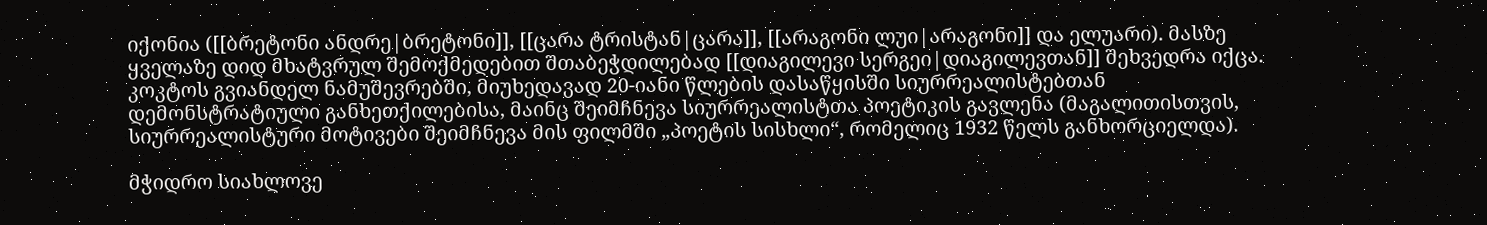იქონია ([[ბრეტონი ანდრე|ბრეტონი]], [[ცარა ტრისტან|ცარა]], [[არაგონი ლუი|არაგონი]] და ელუარი). მასზე ყველაზე დიდ მხატვრულ შემოქმედებით შთაბეჭდილებად [[დიაგილევი სერგეი|დიაგილევთან]] შეხვედრა იქცა. კოკტოს გვიანდელ ნამუშევრებში, მიუხედავად 20-იანი წლების დასაწყისში სიურრეალისტებთან დემონსტრატიული განხეთქილებისა, მაინც შეიმჩნევა სიურრეალისტთა პოეტიკის გავლენა (მაგალითისთვის, სიურრეალისტური მოტივები შეიმჩნევა მის ფილმში „პოეტის სისხლი“, რომელიც 1932 წელს განხორციელდა).

მჭიდრო სიახლოვე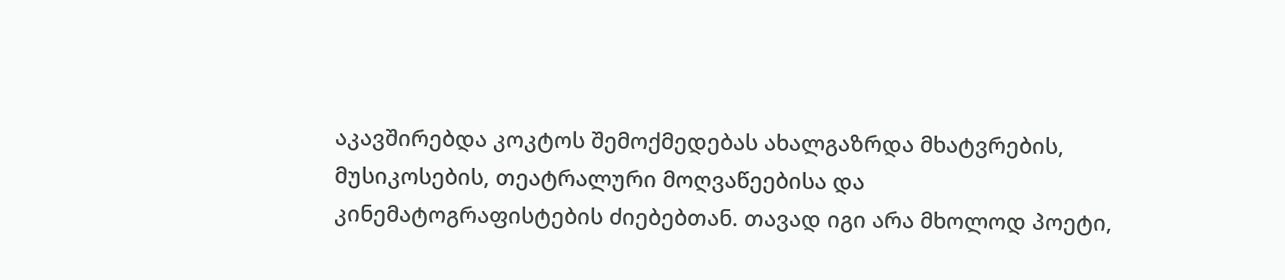აკავშირებდა კოკტოს შემოქმედებას ახალგაზრდა მხატვრების, მუსიკოსების, თეატრალური მოღვაწეებისა და კინემატოგრაფისტების ძიებებთან. თავად იგი არა მხოლოდ პოეტი,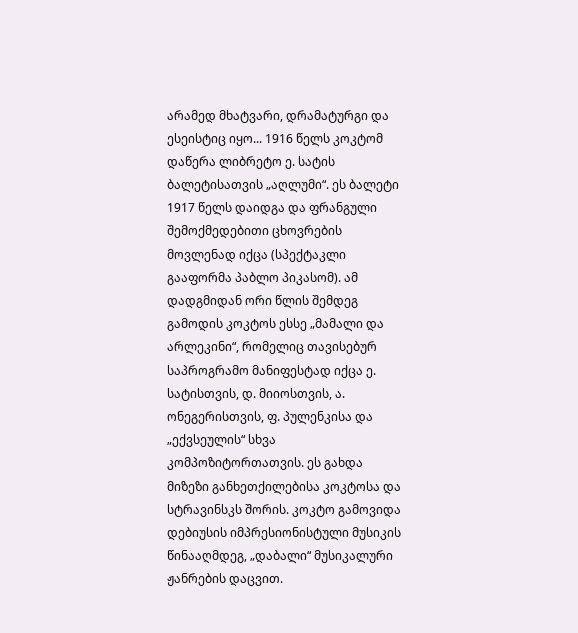არამედ მხატვარი, დრამატურგი და ესეისტიც იყო... 1916 წელს კოკტომ დაწერა ლიბრეტო ე. სატის ბალეტისათვის „აღლუმი“. ეს ბალეტი 1917 წელს დაიდგა და ფრანგული შემოქმედებითი ცხოვრების მოვლენად იქცა (სპექტაკლი გააფორმა პაბლო პიკასომ). ამ დადგმიდან ორი წლის შემდეგ გამოდის კოკტოს ესსე „მამალი და არლეკინი“, რომელიც თავისებურ საპროგრამო მანიფესტად იქცა ე. სატისთვის, დ. მიიოსთვის, ა. ონეგერისთვის, ფ. პულენკისა და „ექვსეულის“ სხვა კომპოზიტორთათვის. ეს გახდა მიზეზი განხეთქილებისა კოკტოსა და სტრავინსკს შორის. კოკტო გამოვიდა დებიუსის იმპრესიონისტული მუსიკის წინააღმდეგ, „დაბალი“ მუსიკალური ჟანრების დაცვით.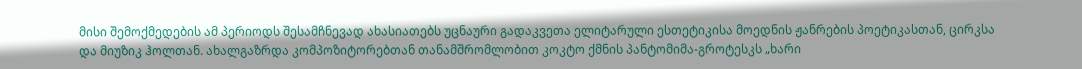მისი შემოქმედების ამ პერიოდს შესამჩნევად ახასიათებს უცნაური გადაკვეთა ელიტარული ესთეტიკისა მოედნის ჟანრების პოეტიკასთან, ცირკსა და მიუზიკ ჰოლთან. ახალგაზრდა კომპოზიტორებთან თანამშრომლობით კოკტო ქმნის პანტომიმა-გროტესკს „ხარი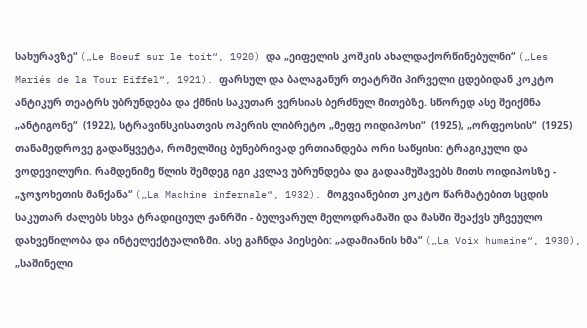სახურავზე“ („Le Boeuf sur le toit“, 1920) და „ეიფელის კოშკის ახალდაქორწინებულნი“ („Les Mariés de la Tour Eiffel“, 1921). ფარსულ და ბალაგანურ თეატრში პირველი ცდებიდან კოკტო ანტიკურ თეატრს უბრუნდება და ქმნის საკუთარ ვერსიას ბერძნულ მითებზე. სწორედ ასე შეიქმნა „ანტიგონე“  (1922), სტრავინსკისათვის ოპერის ლიბრეტო „მეფე ოიდიპოსი“  (1925), „ორფეოსის“  (1925) თანამედროვე გადაწყვეტა, რომელშიც ბუნებრივად ერთიანდება ორი საწყისი: ტრაგიკული და ვოდევილური. რამდენიმე წლის შემდეგ იგი კვლავ უბრუნდება და გადაამუშავებს მითს ოიდიპოსზე - „ჯოჯოხეთის მანქანა“ („La Machine infernale“, 1932). მოგვიანებით კოკტო წარმატებით სცდის საკუთარ ძალებს სხვა ტრადიციულ ჟანრში - ბულვარულ მელოდრამაში და მასში შეაქვს უჩვეულო დახვეწილობა და ინტელექტუალიზმი. ასე გაჩნდა პიესები: „ადამიანის ხმა“ („La Voix humaine“, 1930), „საშინელი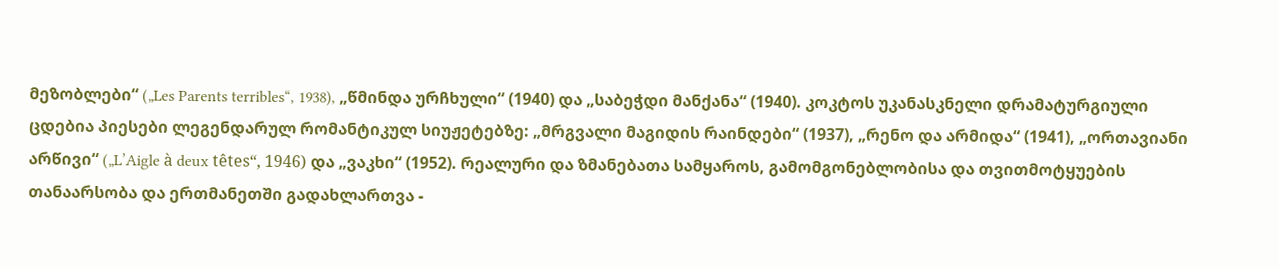მეზობლები“ („Les Parents terribles“, 1938), „წმინდა ურჩხული“ (1940) და „საბეჭდი მანქანა“ (1940). კოკტოს უკანასკნელი დრამატურგიული ცდებია პიესები ლეგენდარულ რომანტიკულ სიუჟეტებზე: „მრგვალი მაგიდის რაინდები“ (1937), „რენო და არმიდა“ (1941), „ორთავიანი არწივი“ („L’Aigle à deux têtes“, 1946) და „ვაკხი“ (1952). რეალური და ზმანებათა სამყაროს, გამომგონებლობისა და თვითმოტყუების თანაარსობა და ერთმანეთში გადახლართვა -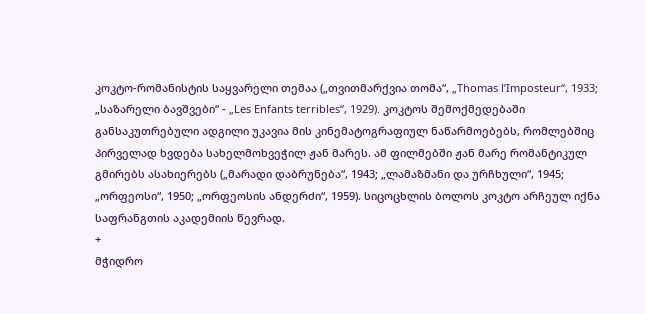კოკტო-რომანისტის საყვარელი თემაა („თვითმარქვია თომა“, „Thomas l’Imposteur“, 1933; „საზარელი ბავშვები“ - „Les Enfants terribles“, 1929). კოკტოს შემოქმედებაში განსაკუთრებული ადგილი უკავია მის კინემატოგრაფიულ ნაწარმოებებს, რომლებშიც პირველად ხვდება სახელმოხვეჭილ ჟან მარეს. ამ ფილმებში ჟან მარე რომანტიკულ გმირებს ასახიერებს („მარადი დაბრუნება“, 1943; „ლამაზმანი და ურჩხული“, 1945; „ორფეოსი“, 1950; „ორფეოსის ანდერძი“, 1959). სიცოცხლის ბოლოს კოკტო არჩეულ იქნა საფრანგთის აკადემიის წევრად.
+
მჭიდრო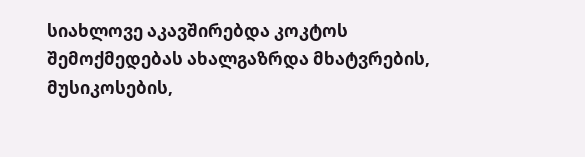სიახლოვე აკავშირებდა კოკტოს შემოქმედებას ახალგაზრდა მხატვრების, მუსიკოსების,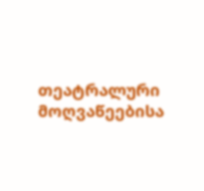თეატრალური მოღვაწეებისა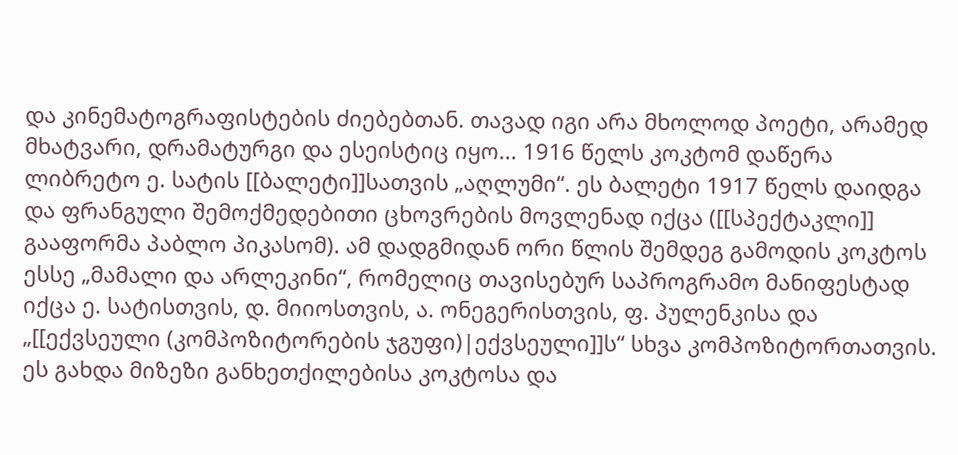და კინემატოგრაფისტების ძიებებთან. თავად იგი არა მხოლოდ პოეტი, არამედ მხატვარი, დრამატურგი და ესეისტიც იყო... 1916 წელს კოკტომ დაწერა ლიბრეტო ე. სატის [[ბალეტი]]სათვის „აღლუმი“. ეს ბალეტი 1917 წელს დაიდგა და ფრანგული შემოქმედებითი ცხოვრების მოვლენად იქცა ([[სპექტაკლი]] გააფორმა პაბლო პიკასომ). ამ დადგმიდან ორი წლის შემდეგ გამოდის კოკტოს ესსე „მამალი და არლეკინი“, რომელიც თავისებურ საპროგრამო მანიფესტად იქცა ე. სატისთვის, დ. მიიოსთვის, ა. ონეგერისთვის, ფ. პულენკისა და „[[ექვსეული (კომპოზიტორების ჯგუფი)|ექვსეული]]ს“ სხვა კომპოზიტორთათვის. ეს გახდა მიზეზი განხეთქილებისა კოკტოსა და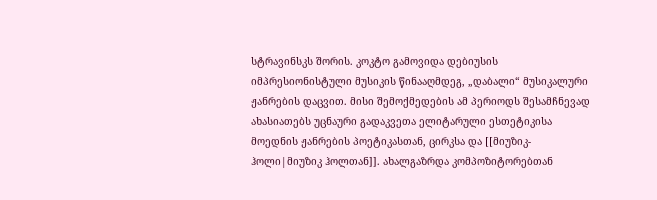სტრავინსკს შორის. კოკტო გამოვიდა დებიუსის იმპრესიონისტული მუსიკის წინააღმდეგ, „დაბალი“ მუსიკალური ჟანრების დაცვით. მისი შემოქმედების ამ პერიოდს შესამჩნევად ახასიათებს უცნაური გადაკვეთა ელიტარული ესთეტიკისა მოედნის ჟანრების პოეტიკასთან, ცირკსა და [[მიუზიკ-ჰოლი|მიუზიკ ჰოლთან]]. ახალგაზრდა კომპოზიტორებთან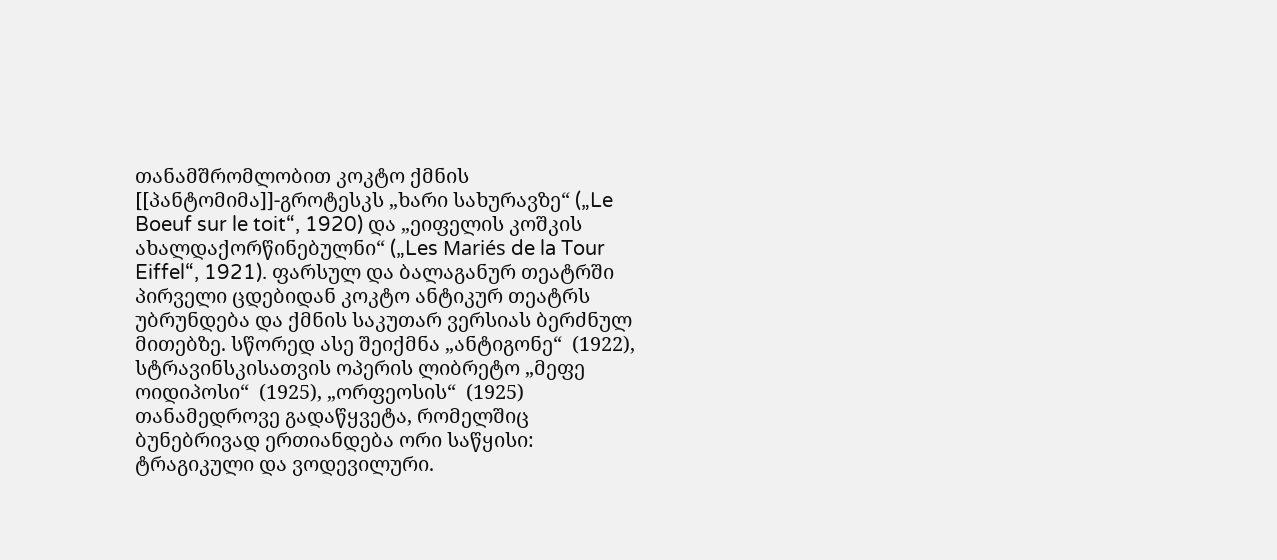თანამშრომლობით კოკტო ქმნის [[პანტომიმა]]-გროტესკს „ხარი სახურავზე“ („Le Boeuf sur le toit“, 1920) და „ეიფელის კოშკის ახალდაქორწინებულნი“ („Les Mariés de la Tour Eiffel“, 1921). ფარსულ და ბალაგანურ თეატრში პირველი ცდებიდან კოკტო ანტიკურ თეატრს უბრუნდება და ქმნის საკუთარ ვერსიას ბერძნულ მითებზე. სწორედ ასე შეიქმნა „ანტიგონე“  (1922), სტრავინსკისათვის ოპერის ლიბრეტო „მეფე ოიდიპოსი“  (1925), „ორფეოსის“  (1925) თანამედროვე გადაწყვეტა, რომელშიც ბუნებრივად ერთიანდება ორი საწყისი: ტრაგიკული და ვოდევილური.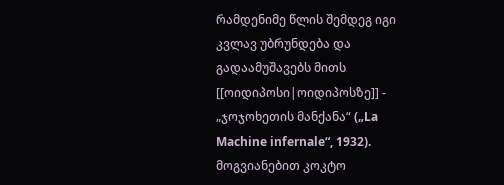რამდენიმე წლის შემდეგ იგი კვლავ უბრუნდება და გადაამუშავებს მითს [[ოიდიპოსი|ოიდიპოსზე]] - „ჯოჯოხეთის მანქანა“ („La Machine infernale“, 1932). მოგვიანებით კოკტო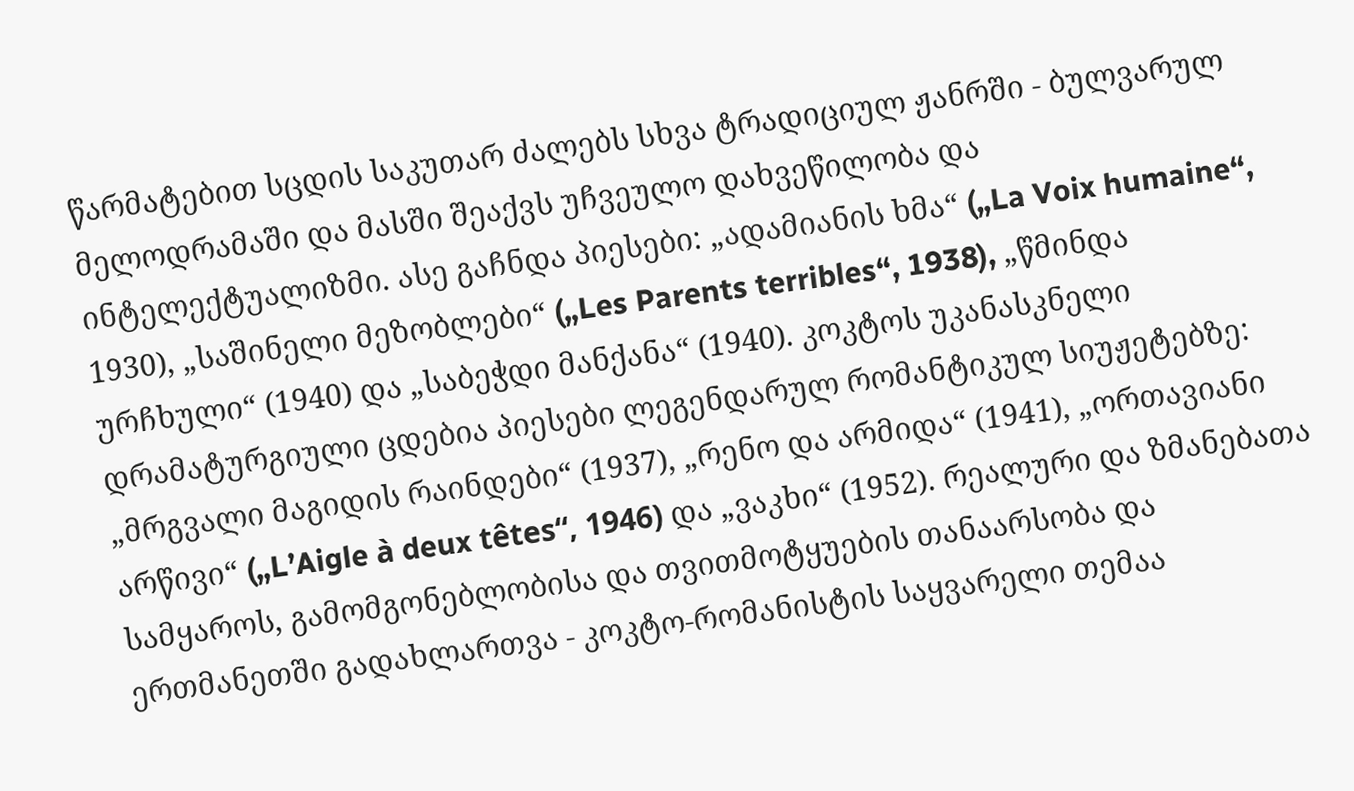წარმატებით სცდის საკუთარ ძალებს სხვა ტრადიციულ ჟანრში - ბულვარულ მელოდრამაში და მასში შეაქვს უჩვეულო დახვეწილობა და ინტელექტუალიზმი. ასე გაჩნდა პიესები: „ადამიანის ხმა“ („La Voix humaine“, 1930), „საშინელი მეზობლები“ („Les Parents terribles“, 1938), „წმინდა ურჩხული“ (1940) და „საბეჭდი მანქანა“ (1940). კოკტოს უკანასკნელი დრამატურგიული ცდებია პიესები ლეგენდარულ რომანტიკულ სიუჟეტებზე: „მრგვალი მაგიდის რაინდები“ (1937), „რენო და არმიდა“ (1941), „ორთავიანი არწივი“ („L’Aigle à deux têtes“, 1946) და „ვაკხი“ (1952). რეალური და ზმანებათა სამყაროს, გამომგონებლობისა და თვითმოტყუების თანაარსობა და ერთმანეთში გადახლართვა - კოკტო-რომანისტის საყვარელი თემაა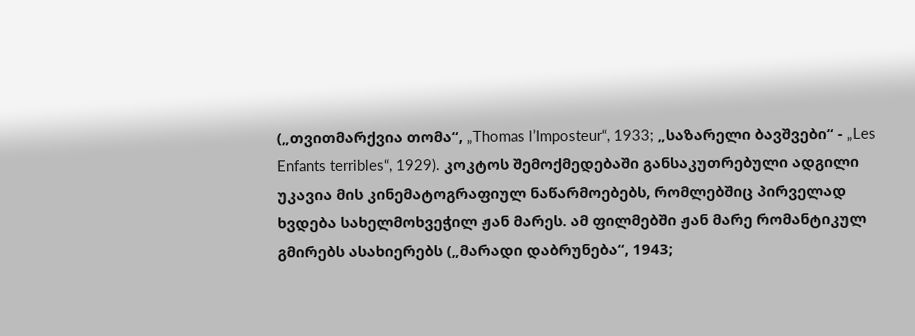(„თვითმარქვია თომა“, „Thomas l’Imposteur“, 1933; „საზარელი ბავშვები“ - „Les Enfants terribles“, 1929). კოკტოს შემოქმედებაში განსაკუთრებული ადგილი უკავია მის კინემატოგრაფიულ ნაწარმოებებს, რომლებშიც პირველად ხვდება სახელმოხვეჭილ ჟან მარეს. ამ ფილმებში ჟან მარე რომანტიკულ გმირებს ასახიერებს („მარადი დაბრუნება“, 1943;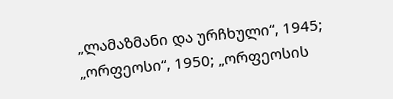„ლამაზმანი და ურჩხული“, 1945; „ორფეოსი“, 1950; „ორფეოსის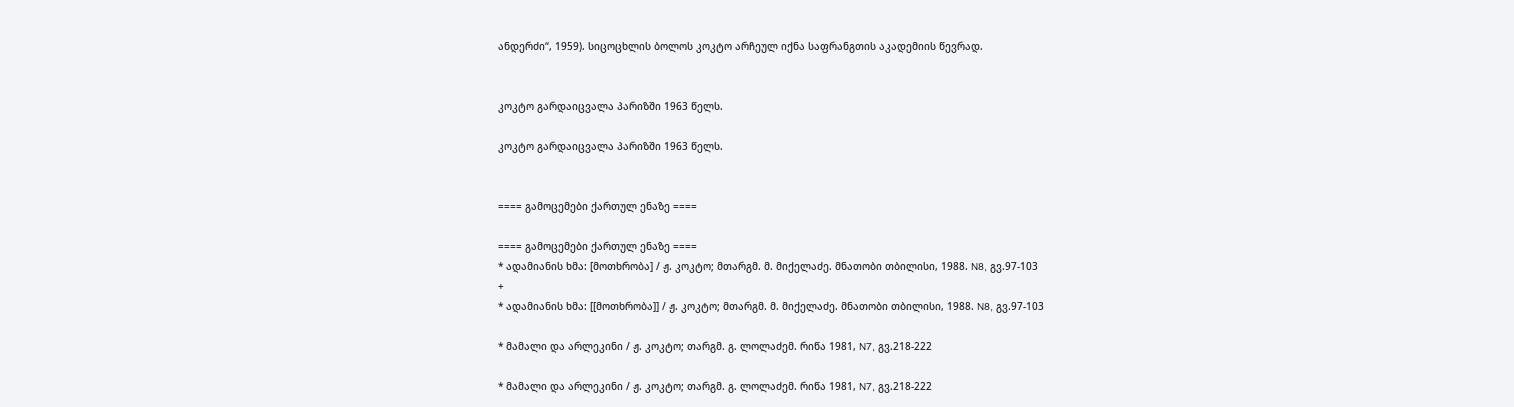ანდერძი“, 1959). სიცოცხლის ბოლოს კოკტო არჩეულ იქნა საფრანგთის აკადემიის წევრად.


კოკტო გარდაიცვალა პარიზში 1963 წელს.

კოკტო გარდაიცვალა პარიზში 1963 წელს.


==== გამოცემები ქართულ ენაზე ====

==== გამოცემები ქართულ ენაზე ====
* ადამიანის ხმა: [მოთხრობა] / ჟ. კოკტო; მთარგმ. მ. მიქელაძე. მნათობი თბილისი, 1988. N8, გვ.97-103
+
* ადამიანის ხმა: [[მოთხრობა]] / ჟ. კოკტო; მთარგმ. მ. მიქელაძე. მნათობი თბილისი, 1988. N8, გვ.97-103

* მამალი და არლეკინი / ჟ. კოკტო; თარგმ. გ. ლოლაძემ. რიწა 1981, N7, გვ.218-222

* მამალი და არლეკინი / ჟ. კოკტო; თარგმ. გ. ლოლაძემ. რიწა 1981, N7, გვ.218-222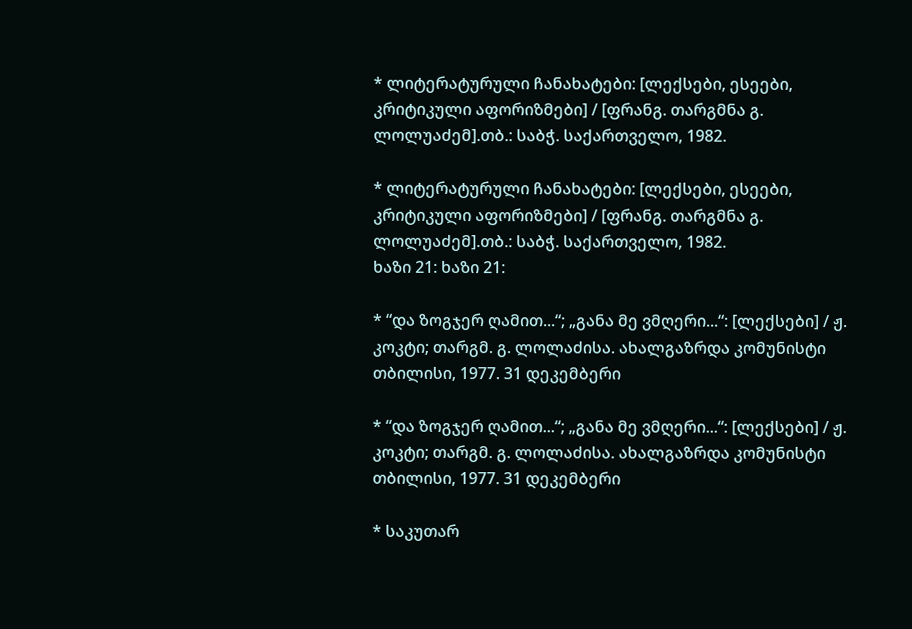* ლიტერატურული ჩანახატები: [ლექსები, ესეები, კრიტიკული აფორიზმები] / [ფრანგ. თარგმნა გ. ლოლუაძემ].თბ.: საბჭ. საქართველო, 1982.

* ლიტერატურული ჩანახატები: [ლექსები, ესეები, კრიტიკული აფორიზმები] / [ფრანგ. თარგმნა გ. ლოლუაძემ].თბ.: საბჭ. საქართველო, 1982.
ხაზი 21: ხაზი 21:

* “და ზოგჯერ ღამით...“; „განა მე ვმღერი...“: [ლექსები] / ჟ. კოკტი; თარგმ. გ. ლოლაძისა. ახალგაზრდა კომუნისტი თბილისი, 1977. 31 დეკემბერი

* “და ზოგჯერ ღამით...“; „განა მე ვმღერი...“: [ლექსები] / ჟ. კოკტი; თარგმ. გ. ლოლაძისა. ახალგაზრდა კომუნისტი თბილისი, 1977. 31 დეკემბერი

* საკუთარ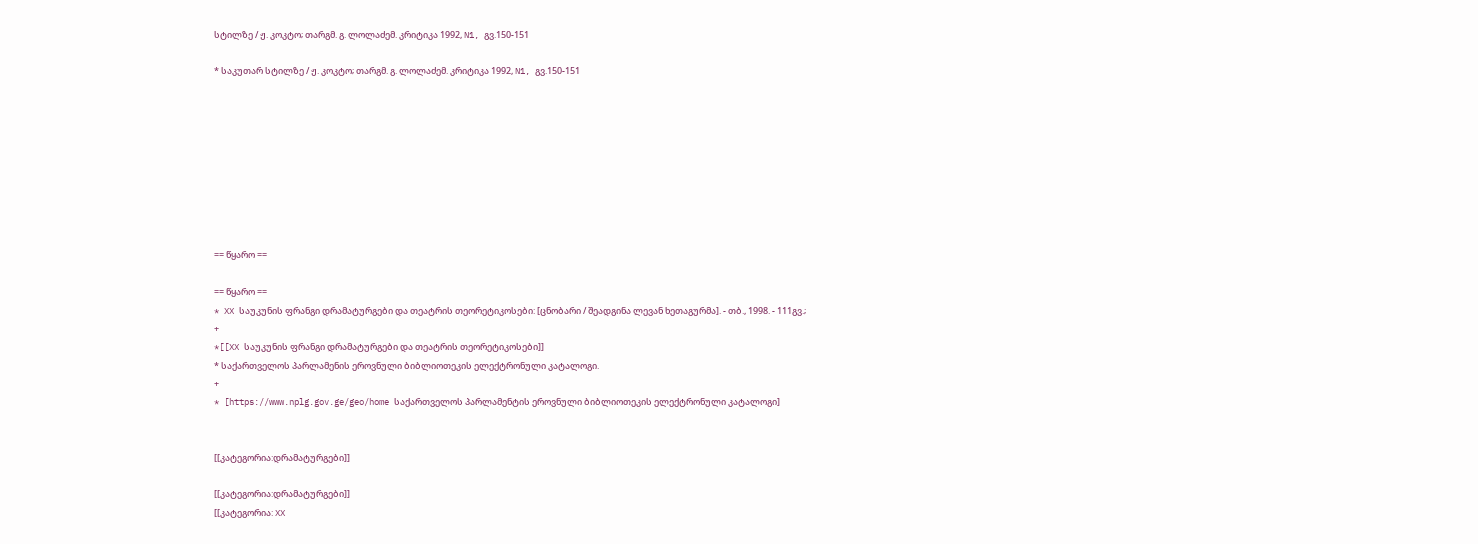სტილზე / ჟ. კოკტო; თარგმ. გ. ლოლაძემ. კრიტიკა 1992, N1, გვ.150-151

* საკუთარ სტილზე / ჟ. კოკტო; თარგმ. გ. ლოლაძემ. კრიტიკა 1992, N1, გვ.150-151









== წყარო ==

== წყარო ==
* XX საუკუნის ფრანგი დრამატურგები და თეატრის თეორეტიკოსები: [ცნობარი / შეადგინა ლევან ხეთაგურმა]. - თბ., 1998. - 111გვ.;
+
*[[XX საუკუნის ფრანგი დრამატურგები და თეატრის თეორეტიკოსები]]
* საქართველოს პარლამენის ეროვნული ბიბლიოთეკის ელექტრონული კატალოგი.
+
* [https://www.nplg.gov.ge/geo/home საქართველოს პარლამენტის ეროვნული ბიბლიოთეკის ელექტრონული კატალოგი]


[[კატეგორია:დრამატურგები]]

[[კატეგორია:დრამატურგები]]
[[კატეგორია: XX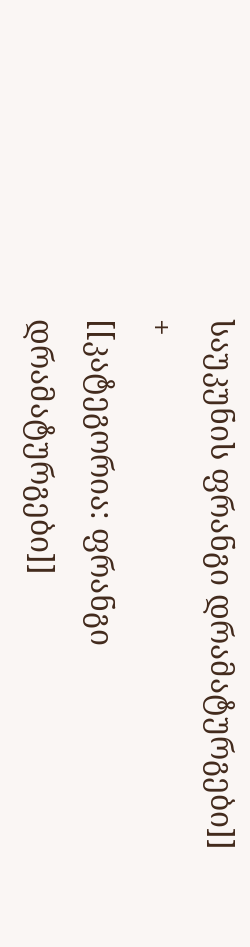საუკუნის ფრანგი დრამატურგები]]
+
[[კატეგორია: ფრანგი დრამატურგები]]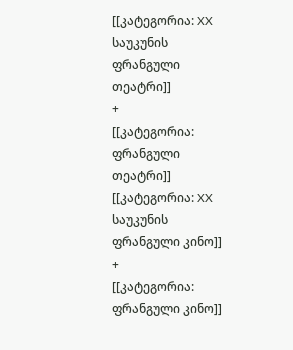[[კატეგორია: XX საუკუნის ფრანგული თეატრი]]
+
[[კატეგორია: ფრანგული თეატრი]]
[[კატეგორია: XX საუკუნის ფრანგული კინო]]
+
[[კატეგორია: ფრანგული კინო]]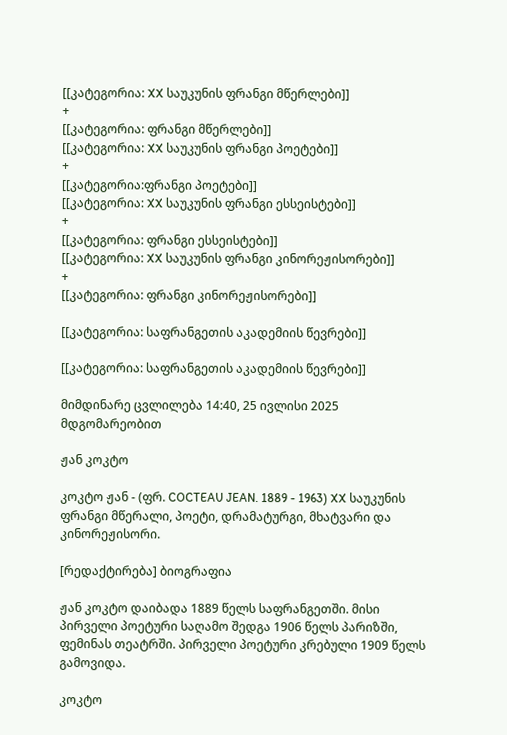[[კატეგორია: XX საუკუნის ფრანგი მწერლები]]
+
[[კატეგორია: ფრანგი მწერლები]]
[[კატეგორია: XX საუკუნის ფრანგი პოეტები]]
+
[[კატეგორია:ფრანგი პოეტები]]
[[კატეგორია: XX საუკუნის ფრანგი ესსეისტები]]
+
[[კატეგორია: ფრანგი ესსეისტები]]
[[კატეგორია: XX საუკუნის ფრანგი კინორეჟისორები]]
+
[[კატეგორია: ფრანგი კინორეჟისორები]]

[[კატეგორია: საფრანგეთის აკადემიის წევრები]]

[[კატეგორია: საფრანგეთის აკადემიის წევრები]]

მიმდინარე ცვლილება 14:40, 25 ივლისი 2025 მდგომარეობით

ჟან კოკტო

კოკტო ჟან - (ფრ. COCTEAU JEAN. 1889 - 1963) XX საუკუნის ფრანგი მწერალი, პოეტი, დრამატურგი, მხატვარი და კინორეჟისორი.

[რედაქტირება] ბიოგრაფია

ჟან კოკტო დაიბადა 1889 წელს საფრანგეთში. მისი პირველი პოეტური საღამო შედგა 1906 წელს პარიზში, ფემინას თეატრში. პირველი პოეტური კრებული 1909 წელს გამოვიდა.

კოკტო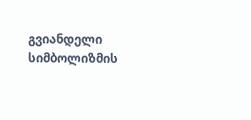გვიანდელი სიმბოლიზმის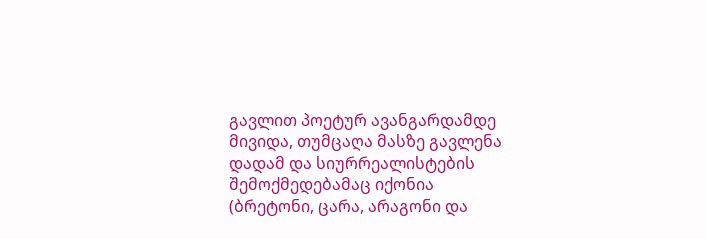გავლით პოეტურ ავანგარდამდე მივიდა, თუმცაღა მასზე გავლენა დადამ და სიურრეალისტების შემოქმედებამაც იქონია (ბრეტონი, ცარა, არაგონი და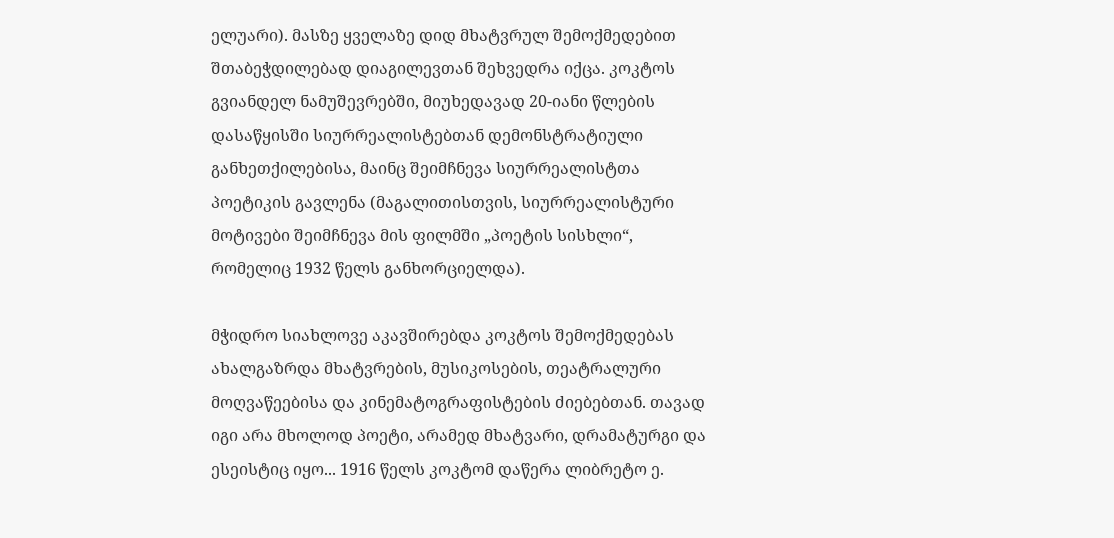ელუარი). მასზე ყველაზე დიდ მხატვრულ შემოქმედებით შთაბეჭდილებად დიაგილევთან შეხვედრა იქცა. კოკტოს გვიანდელ ნამუშევრებში, მიუხედავად 20-იანი წლების დასაწყისში სიურრეალისტებთან დემონსტრატიული განხეთქილებისა, მაინც შეიმჩნევა სიურრეალისტთა პოეტიკის გავლენა (მაგალითისთვის, სიურრეალისტური მოტივები შეიმჩნევა მის ფილმში „პოეტის სისხლი“, რომელიც 1932 წელს განხორციელდა).

მჭიდრო სიახლოვე აკავშირებდა კოკტოს შემოქმედებას ახალგაზრდა მხატვრების, მუსიკოსების, თეატრალური მოღვაწეებისა და კინემატოგრაფისტების ძიებებთან. თავად იგი არა მხოლოდ პოეტი, არამედ მხატვარი, დრამატურგი და ესეისტიც იყო... 1916 წელს კოკტომ დაწერა ლიბრეტო ე.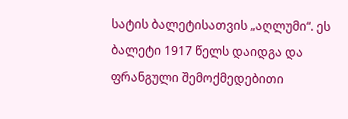სატის ბალეტისათვის „აღლუმი“. ეს ბალეტი 1917 წელს დაიდგა და ფრანგული შემოქმედებითი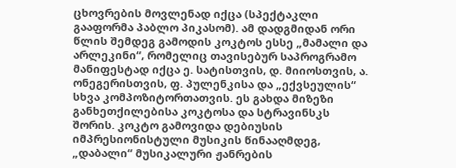ცხოვრების მოვლენად იქცა (სპექტაკლი გააფორმა პაბლო პიკასომ). ამ დადგმიდან ორი წლის შემდეგ გამოდის კოკტოს ესსე „მამალი და არლეკინი“, რომელიც თავისებურ საპროგრამო მანიფესტად იქცა ე. სატისთვის, დ. მიიოსთვის, ა. ონეგერისთვის, ფ. პულენკისა და „ექვსეულის“ სხვა კომპოზიტორთათვის. ეს გახდა მიზეზი განხეთქილებისა კოკტოსა და სტრავინსკს შორის. კოკტო გამოვიდა დებიუსის იმპრესიონისტული მუსიკის წინააღმდეგ, „დაბალი“ მუსიკალური ჟანრების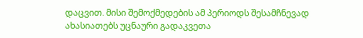დაცვით. მისი შემოქმედების ამ პერიოდს შესამჩნევად ახასიათებს უცნაური გადაკვეთა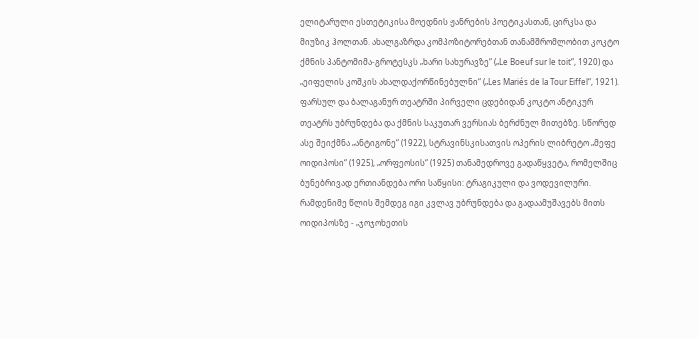ელიტარული ესთეტიკისა მოედნის ჟანრების პოეტიკასთან, ცირკსა და მიუზიკ ჰოლთან. ახალგაზრდა კომპოზიტორებთან თანამშრომლობით კოკტო ქმნის პანტომიმა-გროტესკს „ხარი სახურავზე“ („Le Boeuf sur le toit“, 1920) და „ეიფელის კოშკის ახალდაქორწინებულნი“ („Les Mariés de la Tour Eiffel“, 1921). ფარსულ და ბალაგანურ თეატრში პირველი ცდებიდან კოკტო ანტიკურ თეატრს უბრუნდება და ქმნის საკუთარ ვერსიას ბერძნულ მითებზე. სწორედ ასე შეიქმნა „ანტიგონე“ (1922), სტრავინსკისათვის ოპერის ლიბრეტო „მეფე ოიდიპოსი“ (1925), „ორფეოსის“ (1925) თანამედროვე გადაწყვეტა, რომელშიც ბუნებრივად ერთიანდება ორი საწყისი: ტრაგიკული და ვოდევილური. რამდენიმე წლის შემდეგ იგი კვლავ უბრუნდება და გადაამუშავებს მითს ოიდიპოსზე - „ჯოჯოხეთის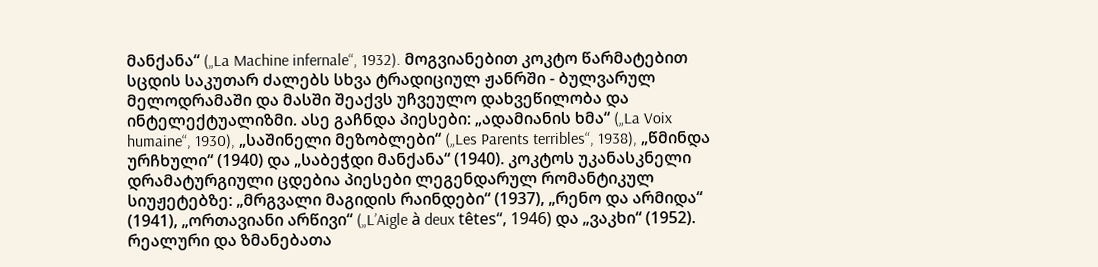მანქანა“ („La Machine infernale“, 1932). მოგვიანებით კოკტო წარმატებით სცდის საკუთარ ძალებს სხვა ტრადიციულ ჟანრში - ბულვარულ მელოდრამაში და მასში შეაქვს უჩვეულო დახვეწილობა და ინტელექტუალიზმი. ასე გაჩნდა პიესები: „ადამიანის ხმა“ („La Voix humaine“, 1930), „საშინელი მეზობლები“ („Les Parents terribles“, 1938), „წმინდა ურჩხული“ (1940) და „საბეჭდი მანქანა“ (1940). კოკტოს უკანასკნელი დრამატურგიული ცდებია პიესები ლეგენდარულ რომანტიკულ სიუჟეტებზე: „მრგვალი მაგიდის რაინდები“ (1937), „რენო და არმიდა“ (1941), „ორთავიანი არწივი“ („L’Aigle à deux têtes“, 1946) და „ვაკხი“ (1952). რეალური და ზმანებათა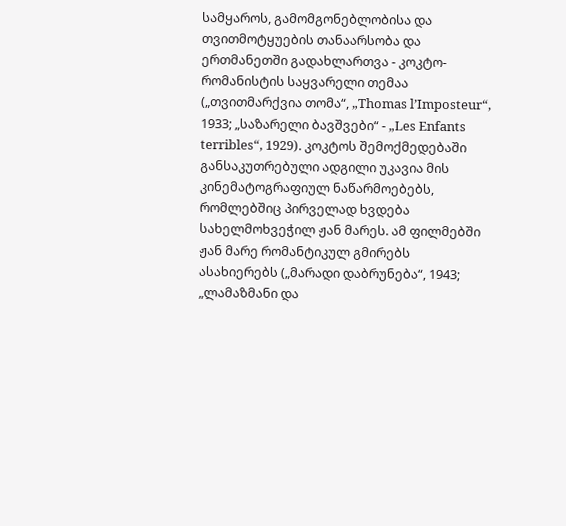სამყაროს, გამომგონებლობისა და თვითმოტყუების თანაარსობა და ერთმანეთში გადახლართვა - კოკტო-რომანისტის საყვარელი თემაა („თვითმარქვია თომა“, „Thomas l’Imposteur“, 1933; „საზარელი ბავშვები“ - „Les Enfants terribles“, 1929). კოკტოს შემოქმედებაში განსაკუთრებული ადგილი უკავია მის კინემატოგრაფიულ ნაწარმოებებს, რომლებშიც პირველად ხვდება სახელმოხვეჭილ ჟან მარეს. ამ ფილმებში ჟან მარე რომანტიკულ გმირებს ასახიერებს („მარადი დაბრუნება“, 1943; „ლამაზმანი და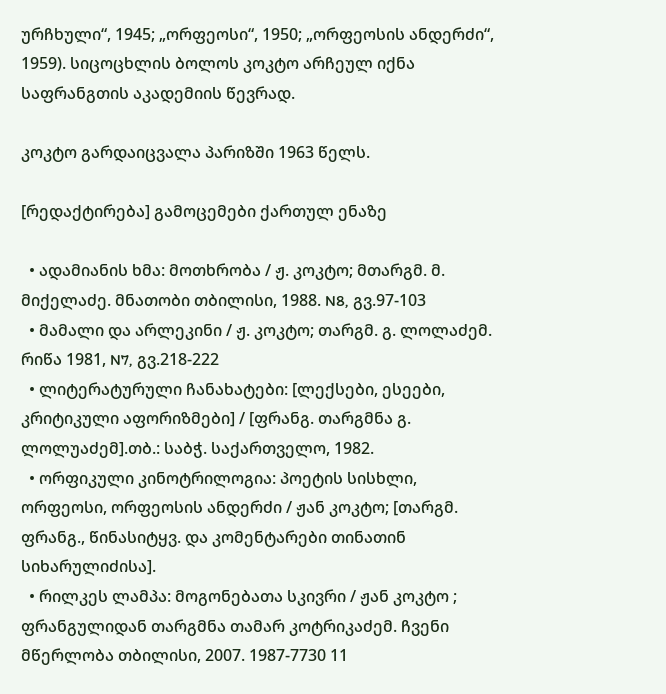ურჩხული“, 1945; „ორფეოსი“, 1950; „ორფეოსის ანდერძი“, 1959). სიცოცხლის ბოლოს კოკტო არჩეულ იქნა საფრანგთის აკადემიის წევრად.

კოკტო გარდაიცვალა პარიზში 1963 წელს.

[რედაქტირება] გამოცემები ქართულ ენაზე

  • ადამიანის ხმა: მოთხრობა / ჟ. კოკტო; მთარგმ. მ. მიქელაძე. მნათობი თბილისი, 1988. N8, გვ.97-103
  • მამალი და არლეკინი / ჟ. კოკტო; თარგმ. გ. ლოლაძემ. რიწა 1981, N7, გვ.218-222
  • ლიტერატურული ჩანახატები: [ლექსები, ესეები, კრიტიკული აფორიზმები] / [ფრანგ. თარგმნა გ. ლოლუაძემ].თბ.: საბჭ. საქართველო, 1982.
  • ორფიკული კინოტრილოგია: პოეტის სისხლი, ორფეოსი, ორფეოსის ანდერძი / ჟან კოკტო; [თარგმ. ფრანგ., წინასიტყვ. და კომენტარები თინათინ სიხარულიძისა].
  • რილკეს ლამპა: მოგონებათა სკივრი / ჟან კოკტო ; ფრანგულიდან თარგმნა თამარ კოტრიკაძემ. ჩვენი მწერლობა თბილისი, 2007. 1987-7730 11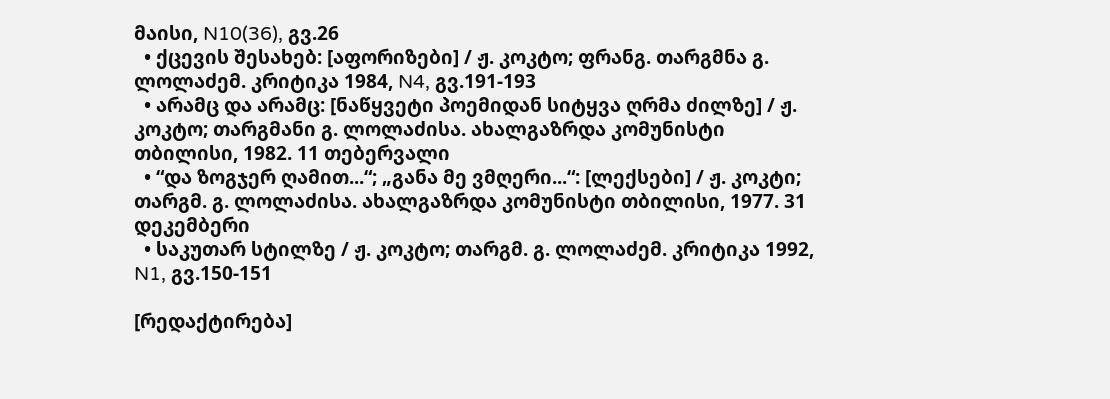მაისი, N10(36), გვ.26
  • ქცევის შესახებ: [აფორიზები] / ჟ. კოკტო; ფრანგ. თარგმნა გ. ლოლაძემ. კრიტიკა 1984, N4, გვ.191-193
  • არამც და არამც: [ნაწყვეტი პოემიდან სიტყვა ღრმა ძილზე] / ჟ. კოკტო; თარგმანი გ. ლოლაძისა. ახალგაზრდა კომუნისტი თბილისი, 1982. 11 თებერვალი
  • “და ზოგჯერ ღამით...“; „განა მე ვმღერი...“: [ლექსები] / ჟ. კოკტი; თარგმ. გ. ლოლაძისა. ახალგაზრდა კომუნისტი თბილისი, 1977. 31 დეკემბერი
  • საკუთარ სტილზე / ჟ. კოკტო; თარგმ. გ. ლოლაძემ. კრიტიკა 1992, N1, გვ.150-151

[რედაქტირება]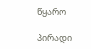წყარო

პირადი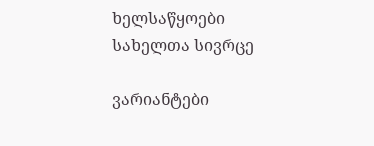ხელსაწყოები
სახელთა სივრცე

ვარიანტები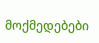მოქმედებები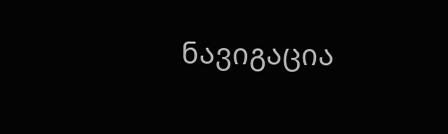ნავიგაცია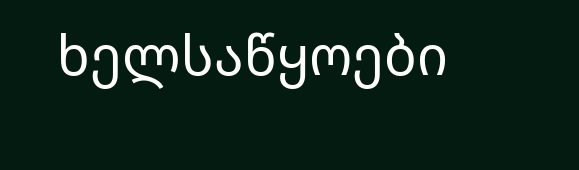ხელსაწყოები